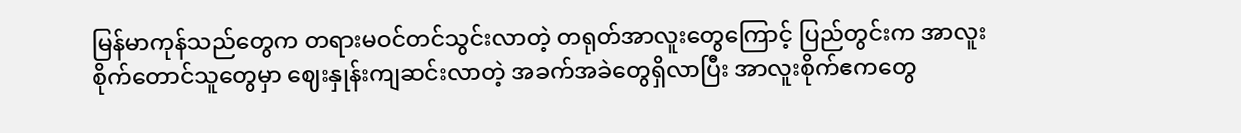မြန်မာကုန်သည်တွေက တရားမဝင်တင်သွင်းလာတဲ့ တရုတ်အာလူးတွေကြောင့် ပြည်တွင်းက အာလူးစိုက်တောင်သူတွေမှာ ဈေးနှုန်းကျဆင်းလာတဲ့ အခက်အခဲတွေရှိလာပြီး အာလူးစိုက်ဧကတွေ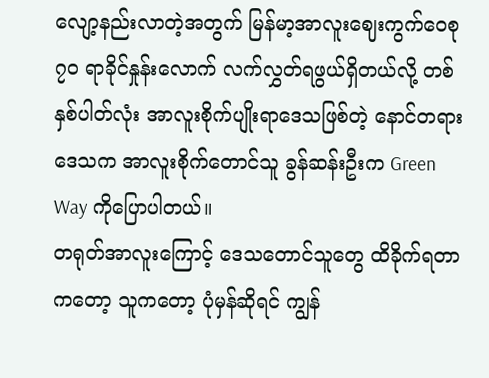လျော့နည်းလာတဲ့အတွက် မြန်မာ့အာလူးဈေးကွက်ဝေစု ၇၀ ရာခိုင်နှုန်းလောက် လက်လွှတ်ရဖွယ်ရှိတယ်လို့ တစ်နှစ်ပါတ်လုံး အာလူးစိုက်ပျိုးရာဒေသဖြစ်တဲ့ နောင်တရားဒေသက အာလူးစိုက်တောင်သူ ခွန်ဆန်းဦးက Green Way ကိုပြောပါတယ်။
တရုတ်အာလူးကြောင့် ဒေသတောင်သူတွေ ထိခိုက်ရတာကတော့ သူကတော့ ပုံမှန်ဆိုရင် ကျွန်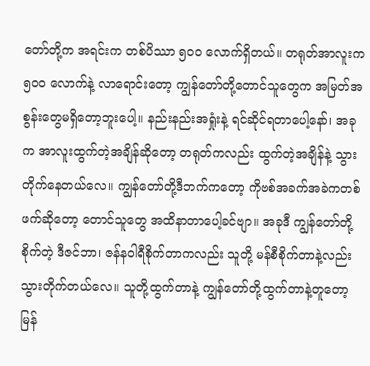တော်တို့က အရင်းက တစ်ပိဿာ ၅၀၀ လောက်ရှိတယ်။ တရုတ်အာလူးက ၅၀၀ လောက်နဲ့ လာရောင်းတော့ ကျွန်တော်တို့တောင်သူတွေက အမြတ်အစွန်းတွေမရှိတော့ဘူးပေါ့။ နည်းနည်းအရှုံးနဲ့ ရင်ဆိုင်ရတာပေါ့နော်၊ အခုက အာလူးထွက်တဲ့အချိန်ဆိုတော့ တရုတ်ကလည်း ထွက်တဲ့အချိန်နဲ့ သွားတိုက်နေတယ်လေ။ ကျွန်တော်တို့ဒီဘက်ကတော့ ကိုဗစ်အခက်အခဲကတစ်ဖက်ဆိုတော့ တောင်သူတွေ အထိနာတာပေါ့ခင်ဗျာ။ အခုဒီ ကျွန်တော်တို့စိုက်တဲ့ ဒီဇင်ဘာ၊ ဇန်နဝါရီစိုက်တာကလည်း သူတို့ မန်စီစိုက်တာနဲ့လည်း သွားတိုက်တယ်လေ။ သူတို့ထွက်တာနဲ့ ကျွန်တော်တို့ထွက်တာနဲ့တူတော့ မြန်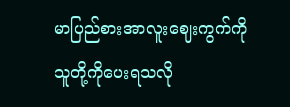မာပြည်စားအာလူးဈေးကွက်ကို သူတို့ကိုပေးရသလို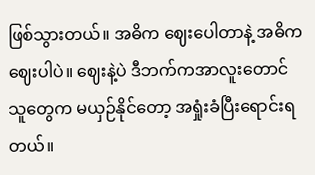ဖြစ်သွားတယ်။ အဓိက ဈေးပေါတာနဲ့ အဓိက ဈေးပါပဲ။ ဈေးနဲ့ပဲ ဒီဘက်ကအာလူးတောင်သူတွေက မယှဉ်နိုင်တော့ အရှုံးခံပြီးရောင်းရတယ်။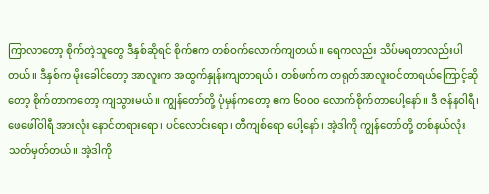ကြာလာတော့ စိုက်တဲ့သူတွေ ဒီနှစ်ဆိုရင် စိုက်ဧက တစ်ဝက်လောက်ကျတယ်။ ရေကလည်း သိပ်မရတာလည်းပါတယ်။ ဒီနှစ်က မိုးခေါင်တော့ အာလူးက အထွက်နှုန်းကျတာရယ်၊ တစ်ဖက်က တရုတ်အာလူးဝင်တာရယ်ကြောင့်ဆိုတော့ စိုက်တာကတော့ ကျသွားမယ်။ ကျွန်တော်တို့ ပုံမှန်ကတော့ ဧက ၆၀၀၀ လောက်စိုက်တာပေါ့နော်။ ဒီ ဇန်နဝါရီ၊ ဖေဖေါ်ဝါရီ အားလုံး နောင်တရားရော၊ ပင်လောင်းရော၊ တီကျစ်ရော ပေါ့နော်၊ အဲ့ဒါကို ကျွန်တော်တို့ တစ်နယ်လုံး သတ်မှတ်တယ်။ အဲ့ဒါကို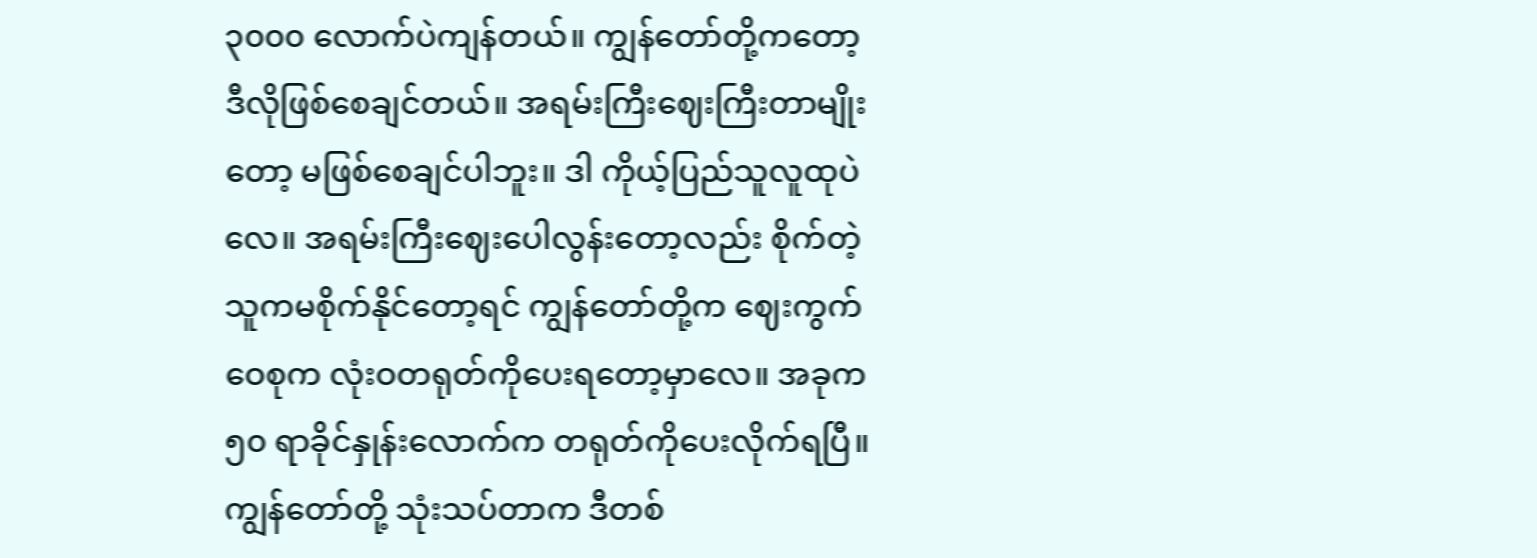၃၀၀၀ လောက်ပဲကျန်တယ်။ ကျွန်တော်တို့ကတော့ ဒီလိုဖြစ်စေချင်တယ်။ အရမ်းကြီးဈေးကြီးတာမျိုးတော့ မဖြစ်စေချင်ပါဘူး။ ဒါ ကိုယ့်ပြည်သူလူထုပဲလေ။ အရမ်းကြီးဈေးပေါလွန်းတော့လည်း စိုက်တဲ့သူကမစိုက်နိုင်တော့ရင် ကျွန်တော်တို့က ဈေးကွက်ဝေစုက လုံးဝတရုတ်ကိုပေးရတော့မှာလေ။ အခုက ၅၀ ရာခိုင်နှုန်းလောက်က တရုတ်ကိုပေးလိုက်ရပြီ။ ကျွန်တော်တို့ သုံးသပ်တာက ဒီတစ်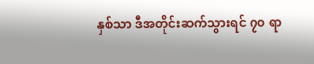နှစ်သာ ဒီအတိုင်းဆက်သွားရင် ၇၀ ရာ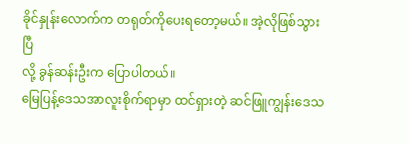ခိုင်နှုန်းလောက်က တရုတ်ကိုပေးရတော့မယ်။ အဲ့လိုဖြစ်သွားပြီ
လို့ ခွန်ဆန်းဦးက ပြောပါတယ်။
မြေပြန့်ဒေသအာလူးစိုက်ရာမှာ ထင်ရှားတဲ့ ဆင်ဖြူကျွန်းဒေသ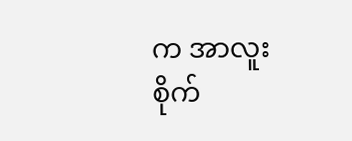က အာလူးစိုက်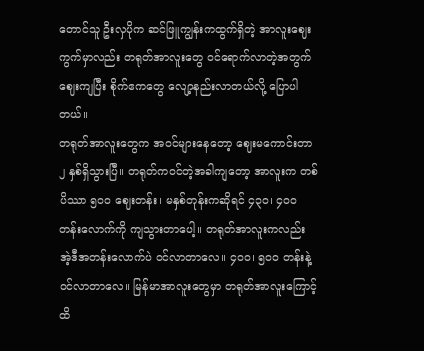တောင်သူ ဦးလှပိုက ဆင်ဖြူကျွန်းကထွက်ရှိတဲ့ အာလူးဈေးကွက်မှာလည်း တရုတ်အာလူးတွေ ဝင်ရောက်လာတဲ့အတွက် ဈေးကျပြီး စိုက်ဧကတွေ လျော့နည်းလာတယ်လို့ ပြောပါတယ်။
တရုတ်အာလူးတွေက အဝင်များနေတော့ ဈေးမကောင်းတာ ၂ နှစ်ရှိသွားပြီ။ တရုတ်ကဝင်တဲ့အခါကျတော့ အာလူးက တစ်ပိဿာ ၅၀၀ ဈေးတန်း၊ မနှစ်တုန်းကဆိုရင် ၄၃၀၊ ၄၀၀ တန်းလောက်ကို ကျသွားတာပေါ့။ တရုတ်အာလူးကလည်း အဲ့ဒီအတန်းလောက်ပဲ ဝင်လာတာလေ။ ၄၀၀၊ ၅၀၀ တန်းနဲ့ ဝင်လာတာလေ။ မြန်မာအာလူးတွေမှာ တရုတ်အာလူးကြောင့် ထိ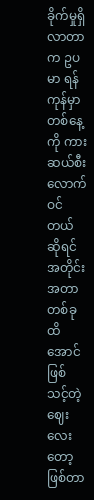ခိုက်မှုရှိလာတာက ဥပမာ ရန်ကုန်မှာ တစ်နေ့ကို ကားဆယ်စီးလောက်ဝင်တယ်ဆိုရင် အတိုင်းအတာတစ်ခုထိအောင် ဖြစ်သင့်တဲ့ဈေးလေးတော့ ဖြစ်တာ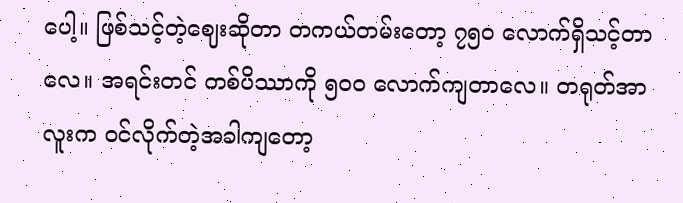ပေါ့။ ဖြစ်သင့်တဲ့ဈေးဆိုတာ တကယ်တမ်းတော့ ၇၅၀ လောက်ရှိသင့်တာလေ။ အရင်းတင် တစ်ပိဿာကို ၅၀၀ လောက်ကျတာလေ။ တရုတ်အာလူးက ဝင်လိုက်တဲ့အခါကျတော့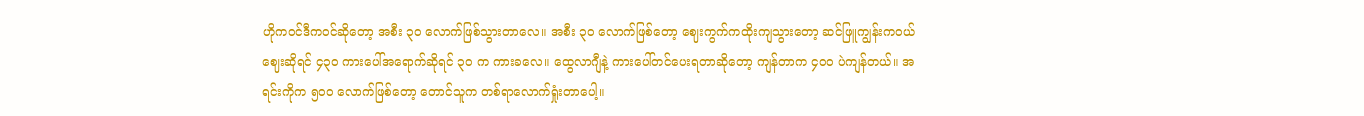ဟိုကဝင်ဒီကဝင်ဆိုတော့ အစီး ၃၀ လောက်ဖြစ်သွားတာလေ။ အစီး ၃၀ လောက်ဖြစ်တော့ ဈေးကွက်ကထိုးကျသွားတော့ ဆင်ဖြူကျွန်းကဝယ်ဈေးဆိုရင် ၄၃၀ ကားပေါ်အရောက်ဆိုရင် ၃၀ က ကားခလေ။ ထွေလာဂျီနဲ့ ကားပေါ်တင်ပေးရတာဆိုတော့ ကျန်တာက ၄၀၀ ပဲကျန်တယ်။ အရင်းကိုက ၅၀၀ လောက်ဖြစ်တော့ တောင်သူက တစ်ရာလောက်ရှုံးတာပေါ့။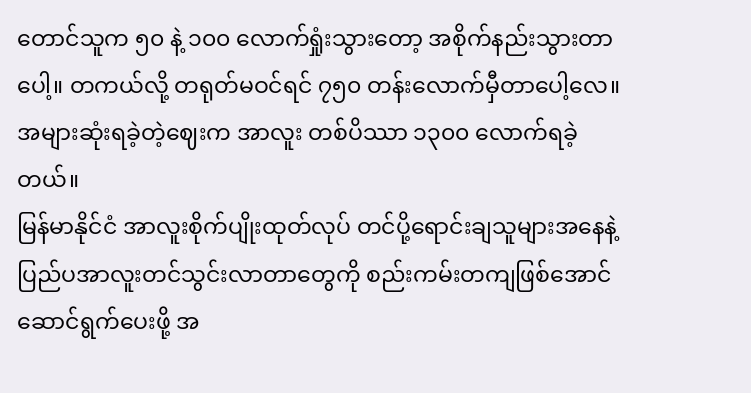တောင်သူက ၅၀ နဲ့ ၁၀၀ လောက်ရှုံးသွားတော့ အစိုက်နည်းသွားတာပေါ့။ တကယ်လို့ တရုတ်မဝင်ရင် ၇၅၀ တန်းလောက်မှီတာပေါ့လေ။ အများဆုံးရခဲ့တဲ့ဈေးက အာလူး တစ်ပိဿာ ၁၃၀၀ လောက်ရခဲ့တယ်။
မြန်မာနိုင်ငံ အာလူးစိုက်ပျိုးထုတ်လုပ် တင်ပို့ရောင်းချသူများအနေနဲ့ ပြည်ပအာလူးတင်သွင်းလာတာတွေကို စည်းကမ်းတကျဖြစ်အောင် ဆောင်ရွက်ပေးဖို့ အ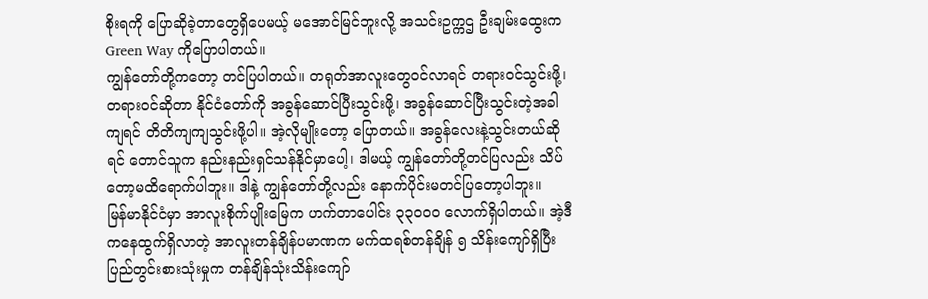စိုးရကို ပြောဆိုခဲ့တာတွေရှိပေမယ့် မအောင်မြင်ဘူးလို့ အသင်းဥက္ကဌ ဦးချမ်းထွေးက Green Way ကိုပြောပါတယ်။
ကျွန်တော်တို့ကတော့ တင်ပြပါတယ်။ တရုတ်အာလူးတွေဝင်လာရင် တရားဝင်သွင်းဖို့၊ တရားဝင်ဆိုတာ နိုင်ငံတော်ကို အခွန်ဆောင်ပြီးသွင်းဖို့၊ အခွန်ဆောင်ပြီးသွင်းတဲ့အခါကျရင် တိတိကျကျသွင်းဖို့ပါ။ အဲ့လိုမျိုးတော့ ပြောတယ်။ အခွန်လေးနဲ့သွင်းတယ်ဆိုရင် တောင်သူက နည်းနည်းရှင်သန်နိုင်မှာပေါ့၊ ဒါမယ့် ကျွန်တော်တို့တင်ပြလည်း သိပ်တော့မထိရောက်ပါဘူး။ ဒါနဲ့ ကျွန်တော်တို့လည်း နောက်ပိုင်းမတင်ပြတော့ပါဘူး။
မြန်မာနိုင်ငံမှာ အာလူးစိုက်ပျိုးမြေက ဟက်တာပေါင်း ၃၃၀၀၀ လောက်ရှိပါတယ်။ အဲ့ဒီကနေထွက်ရှိလာတဲ့ အာလူးတန်ချိန်ပမာဏက မက်ထရစ်တန်ချိန် ၅ သိန်းကျော်ရှိပြီး ပြည်တွင်းစားသုံးမှုက တန်ချိန်သုံးသိန်းကျော်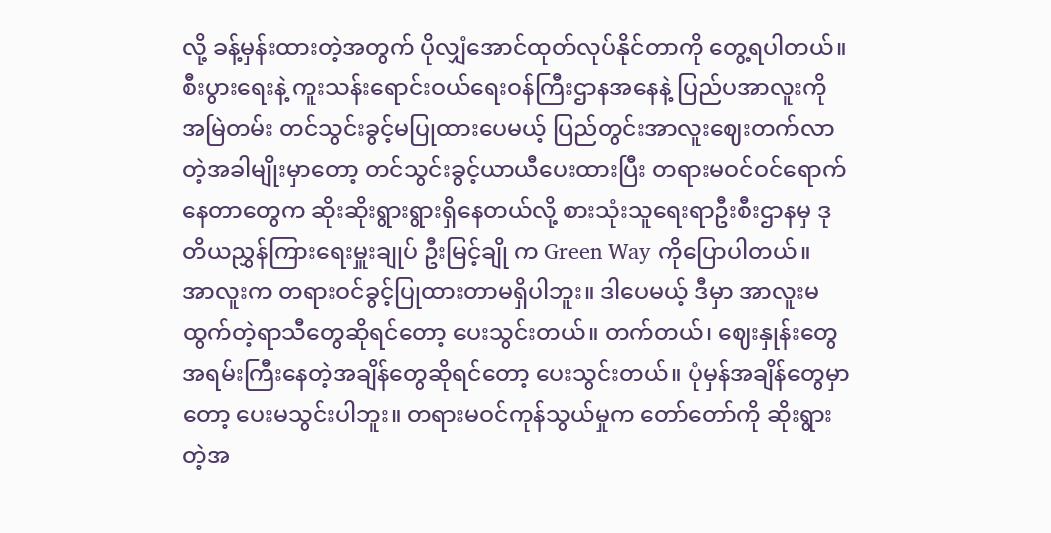လို့ ခန့်မှန်းထားတဲ့အတွက် ပိုလျှံအောင်ထုတ်လုပ်နိုင်တာကို တွေ့ရပါတယ်။
စီးပွားရေးနဲ့ ကူးသန်းရောင်းဝယ်ရေးဝန်ကြီးဌာနအနေနဲ့ ပြည်ပအာလူးကို အမြဲတမ်း တင်သွင်းခွင့်မပြုထားပေမယ့် ပြည်တွင်းအာလူးဈေးတက်လာတဲ့အခါမျိုးမှာတော့ တင်သွင်းခွင့်ယာယီပေးထားပြီး တရားမဝင်ဝင်ရောက်နေတာတွေက ဆိုးဆိုးရွားရွားရှိနေတယ်လို့ စားသုံးသူရေးရာဦးစီးဌာနမှ ဒုတိယညွှန်ကြားရေးမှူးချုပ် ဦးမြင့်ချို က Green Way ကိုပြောပါတယ်။
အာလူးက တရားဝင်ခွင့်ပြုထားတာမရှိပါဘူး။ ဒါပေမယ့် ဒီမှာ အာလူးမထွက်တဲ့ရာသီတွေဆိုရင်တော့ ပေးသွင်းတယ်။ တက်တယ်၊ ဈေးနှုန်းတွေ အရမ်းကြီးနေတဲ့အချိန်တွေဆိုရင်တော့ ပေးသွင်းတယ်။ ပုံမှန်အချိန်တွေမှာတော့ ပေးမသွင်းပါဘူး။ တရားမဝင်ကုန်သွယ်မှုက တော်တော်ကို ဆိုးရွားတဲ့အ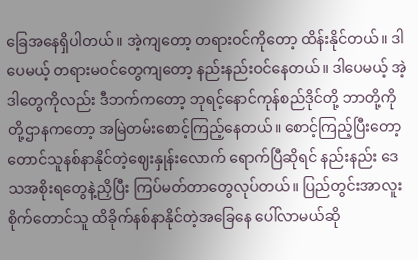ခြေအနေရှိပါတယ်။ အဲ့ကျတော့ တရားဝင်ကိုတော့ ထိန်းနိုင်တယ်။ ဒါပေမယ့် တရားမဝင်တွေကျတော့ နည်းနည်းဝင်နေတယ်။ ဒါပေမယ့် အဲ့ဒါတွေကိုလည်း ဒီဘက်ကတော့ ဘုရင့်နောင်ကုန်စည်ဒိုင်တို့ ဘာတို့ကို တို့ဌာနကတော့ အမြဲတမ်းစောင့်ကြည့်နေတယ်။ စောင့်ကြည့်ပြီးတော့ တောင်သူနစ်နာနိုင်တဲ့ဈေးနှုန်းလောက် ရောက်ပြီဆိုရင် နည်းနည်း ဒေသအစိုးရတွေနဲ့ညှိပြီး ကြပ်မတ်တာတွေလုပ်တယ်။ ပြည်တွင်းအာလူးစိုက်တောင်သူ ထိခိုက်နစ်နာနိုင်တဲ့အခြေနေ ပေါ်လာမယ်ဆို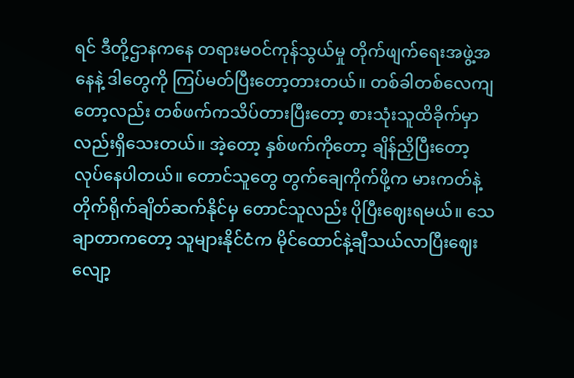ရင် ဒီတို့ဌာနကနေ တရားမဝင်ကုန်သွယ်မှု တိုက်ဖျက်ရေးအဖွဲ့အနေနဲ့ ဒါတွေကို ကြပ်မတ်ပြီးတော့တားတယ်။ တစ်ခါတစ်လေကျတော့လည်း တစ်ဖက်ကသိပ်တားပြီးတော့ စားသုံးသူထိခိုက်မှာလည်းရှိသေးတယ်။ အဲ့တော့ နှစ်ဖက်ကိုတော့ ချိန်ညှိပြီးတော့ လုပ်နေပါတယ်။ တောင်သူတွေ တွက်ချေကိုက်ဖို့က မားကတ်နဲ့ တိုက်ရိုက်ချိတ်ဆက်နိုင်မှ တောင်သူလည်း ပိုပြီးဈေးရမယ်။ သေချာတာကတော့ သူများနိုင်ငံက မိုင်ထောင်နဲ့ချီသယ်လာပြီးဈေးလျော့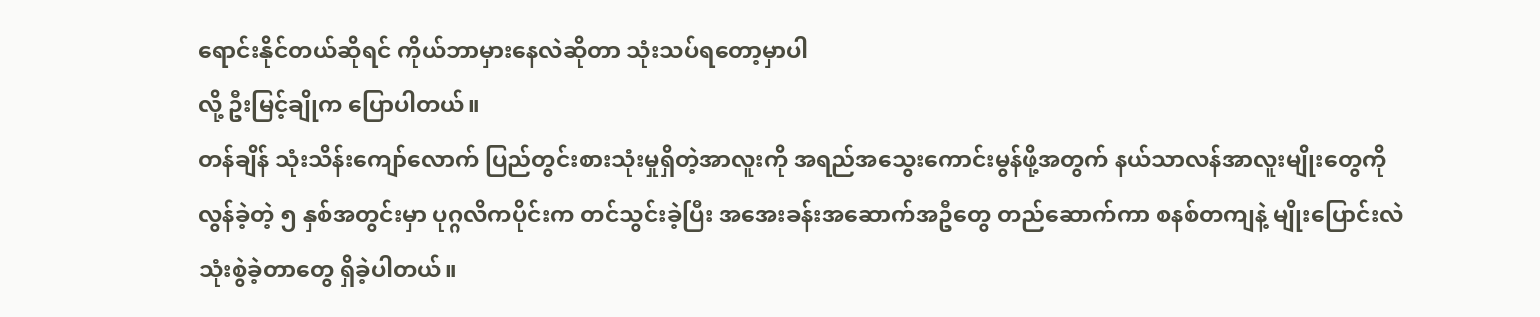ရောင်းနိုင်တယ်ဆိုရင် ကိုယ်ဘာမှားနေလဲဆိုတာ သုံးသပ်ရတော့မှာပါ
လို့ ဦးမြင့်ချိုက ပြောပါတယ်။
တန်ချိန် သုံးသိန်းကျော်လောက် ပြည်တွင်းစားသုံးမှုရှိတဲ့အာလူးကို အရည်အသွေးကောင်းမွန်ဖို့အတွက် နယ်သာလန်အာလူးမျိုးတွေကို လွန်ခဲ့တဲ့ ၅ နှစ်အတွင်းမှာ ပုဂ္ဂလိကပိုင်းက တင်သွင်းခဲ့ပြီး အအေးခန်းအဆောက်အဦတွေ တည်ဆောက်ကာ စနစ်တကျနဲ့ မျိုးပြောင်းလဲသုံးစွဲခဲ့တာတွေ ရှိခဲ့ပါတယ်။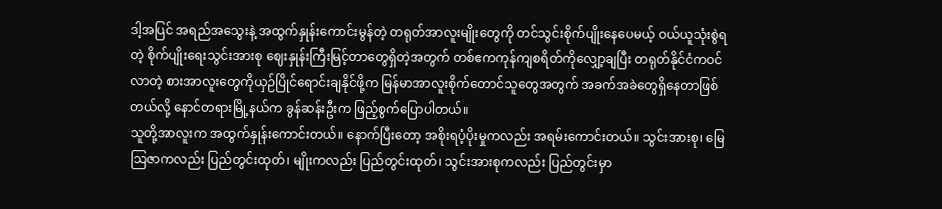ဒါ့အပြင် အရည်အသွေးနဲ့ အထွက်နှုန်းကောင်းမွန်တဲ့ တရုတ်အာလူးမျိုးတွေကို တင်သွင်းစိုက်ပျိုးနေပေမယ့် ဝယ်ယူသုံးစွဲရတဲ့ စိုက်ပျိုးရေးသွင်းအားစု ဈေးနှုန်းကြီးမြင့်တာတွေရှိတဲ့အတွက် တစ်ဧကကုန်ကျစရိတ်ကိုလျှော့ချပြီး တရုတ်နိုင်ငံကဝင်လာတဲ့ စားအာလူးတွေကိုယှဉ်ပြိုင်ရောင်းချနိုင်ဖို့က မြန်မာအာလူးစိုက်တောင်သူတွေအတွက် အခက်အခဲတွေရှိနေတာဖြစ်တယ်လို့ နောင်တရားမြို့နယ်က ခွန်ဆန်းဦးက ဖြည့်စွက်ပြောပါတယ်။
သူတို့အာလူးက အထွက်နှုန်းကောင်းတယ်။ နောက်ပြီးတော့ အစိုးရပံ့ပိုးမှုကလည်း အရမ်းကောင်းတယ်။ သွင်းအားစု၊ မြေသြဇာကလည်း ပြည်တွင်းထုတ်၊ မျိုးကလည်း ပြည်တွင်းထုတ်၊ သွင်းအားစုကလည်း ပြည်တွင်းမှာ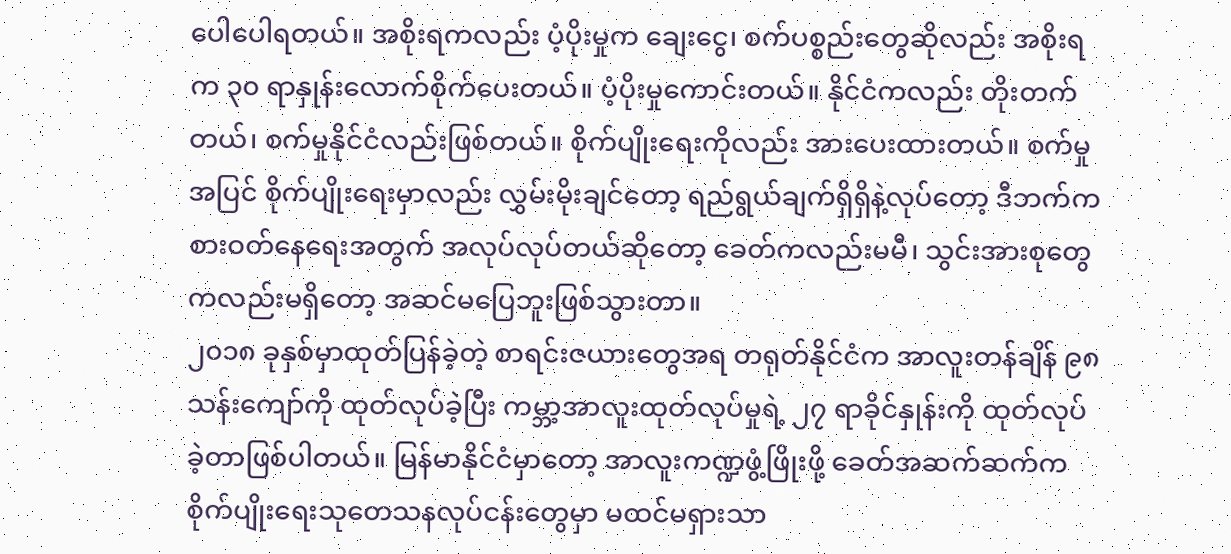ပေါပေါရတယ်။ အစိုးရကလည်း ပံ့ပိုးမှုက ချေးငွေ၊ စက်ပစ္စည်းတွေဆိုလည်း အစိုးရက ၃၀ ရာနှုန်းလောက်စိုက်ပေးတယ်။ ပံ့ပိုးမှုကောင်းတယ်။ နိုင်ငံကလည်း တိုးတက်တယ်၊ စက်မှုနိုင်ငံလည်းဖြစ်တယ်။ စိုက်ပျိုးရေးကိုလည်း အားပေးထားတယ်။ စက်မှုအပြင် စိုက်ပျိုးရေးမှာလည်း လွှမ်းမိုးချင်တော့ ရည်ရွယ်ချက်ရှိရှိနဲ့လုပ်တော့ ဒီဘက်က စားဝတ်နေရေးအတွက် အလုပ်လုပ်တယ်ဆိုတော့ ခေတ်ကလည်းမမီ၊ သွင်းအားစုတွေကလည်းမရှိတော့ အဆင်မပြေဘူးဖြစ်သွားတာ။
၂၀၁၈ ခုနှစ်မှာထုတ်ပြန်ခဲ့တဲ့ စာရင်းဇယားတွေအရ တရုတ်နိုင်ငံက အာလူးတန်ချိန် ၉၈ သန်းကျော်ကို ထုတ်လုပ်ခဲ့ပြီး ကမ္ဘာ့အာလူးထုတ်လုပ်မှုရဲ့ ၂၇ ရာခိုင်နှုန်းကို ထုတ်လုပ်ခဲ့တာဖြစ်ပါတယ်။ မြန်မာနိုင်ငံမှာတော့ အာလူးကဏ္ဍဖွံ့ဖြိုးဖို့ ခေတ်အဆက်ဆက်က စိုက်ပျိုးရေးသုတေသနလုပ်ငန်းတွေမှာ မထင်မရှားသာ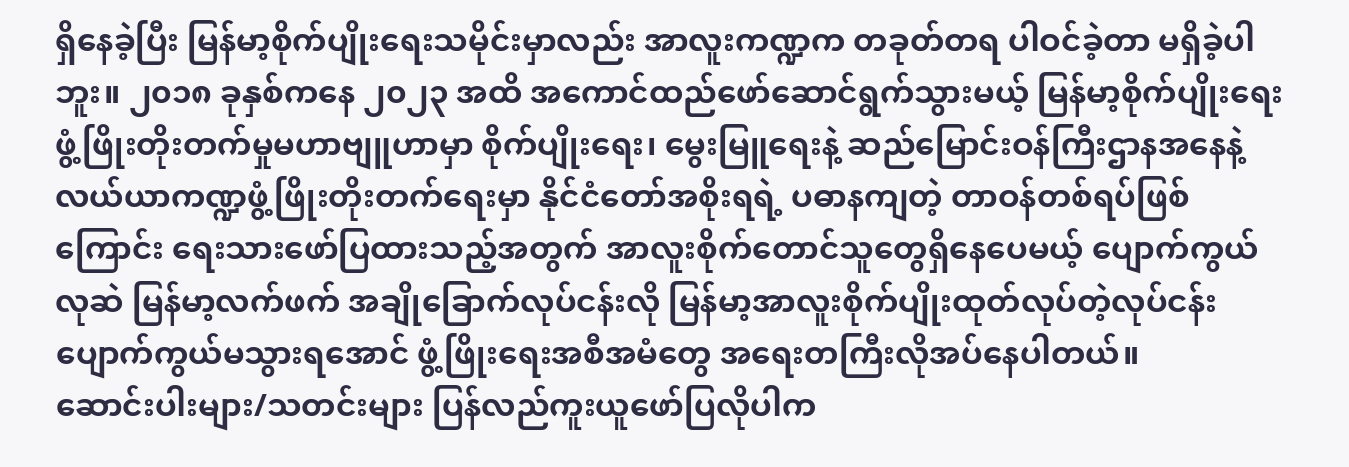ရှိနေခဲ့ပြီး မြန်မာ့စိုက်ပျိုးရေးသမိုင်းမှာလည်း အာလူးကဏ္ဍက တခုတ်တရ ပါဝင်ခဲ့တာ မရှိခဲ့ပါဘူး။ ၂၀၁၈ ခုနှစ်ကနေ ၂၀၂၃ အထိ အကောင်ထည်ဖော်ဆောင်ရွက်သွားမယ့် မြန်မာ့စိုက်ပျိုးရေး ဖွံ့ဖြိုးတိုးတက်မှုမဟာဗျူဟာမှာ စိုက်ပျိုးရေး၊ မွေးမြူရေးနဲ့ ဆည်မြောင်းဝန်ကြီးဌာနအနေနဲ့ လယ်ယာကဏ္ဍဖွံ့ဖြိုးတိုးတက်ရေးမှာ နိုင်ငံတော်အစိုးရရဲ့ ပဓာနကျတဲ့ တာဝန်တစ်ရပ်ဖြစ်ကြောင်း ရေးသားဖော်ပြထားသည့်အတွက် အာလူးစိုက်တောင်သူတွေရှိနေပေမယ့် ပျောက်ကွယ်လုဆဲ မြန်မာ့လက်ဖက် အချိုခြောက်လုပ်ငန်းလို မြန်မာ့အာလူးစိုက်ပျိုးထုတ်လုပ်တဲ့လုပ်ငန်း ပျောက်ကွယ်မသွားရအောင် ဖွံ့ဖြိုးရေးအစီအမံတွေ အရေးတကြီးလိုအပ်နေပါတယ်။
ဆောင်းပါးများ/သတင်းများ ပြန်လည်ကူးယူဖော်ပြလိုပါက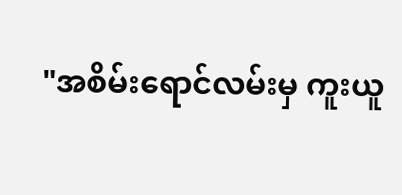"အစိမ်းရောင်လမ်းမှ ကူးယူ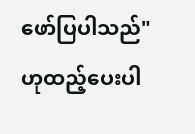ဖော်ပြပါသည်" ဟုထည့်ပေးပါ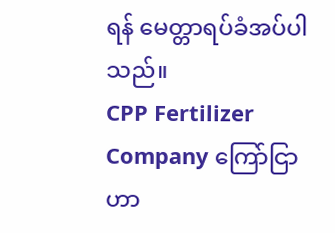ရန် မေတ္တာရပ်ခံအပ်ပါသည်။
CPP Fertilizer Company ကြော်ငြာ
ဟာ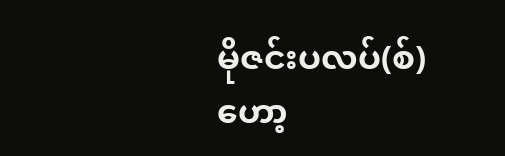မိုဇင်းပလပ်(စ်)
ဟော့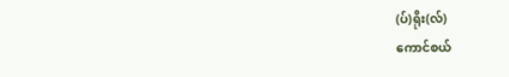(ပ်)ရိုး(လ်)
ကောင်စယ်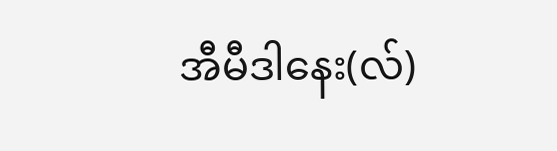အီမီဒါနေး(လ်)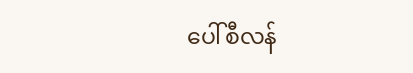ပေါ်စီလန်